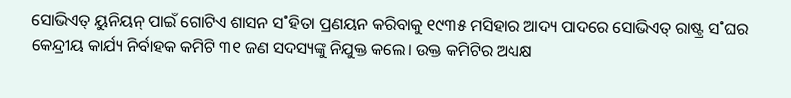ସୋଭିଏତ୍ ୟୁନିୟନ୍ ପାଇଁ ଗୋଟିଏ ଶାସନ ସ˚ହିତା ପ୍ରଣୟନ କରିବାକୁ ୧୯୩୫ ମସିହାର ଆଦ୍ୟ ପାଦରେ ସୋଭିଏତ୍ ରାଷ୍ଟ୍ର ସ˚ଘର କେନ୍ଦ୍ରୀୟ କାର୍ଯ୍ୟ ନିର୍ବାହକ କମିଟି ୩୧ ଜଣ ସଦସ୍ୟଙ୍କୁ ନିଯୁକ୍ତ କଲେ। ଉକ୍ତ କମିଟିର ଅଧ୍ୟକ୍ଷ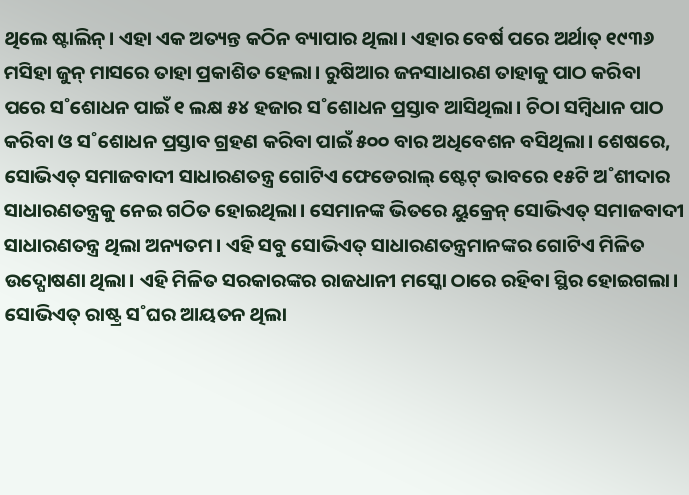ଥିଲେ ଷ୍ଟାଲିନ୍। ଏହା ଏକ ଅତ୍ୟନ୍ତ କଠିନ ବ୍ୟାପାର ଥିଲା। ଏହାର ବେର୍ଷ ପରେ ଅର୍ଥାତ୍ ୧୯୩୬ ମସିହା ଜୁନ୍ ମାସରେ ତାହା ପ୍ରକାଶିତ ହେଲା। ରୁଷିଆର ଜନସାଧାରଣ ତାହାକୁ ପାଠ କରିବା ପରେ ସ˚ଶୋଧନ ପାଇଁ ୧ ଲକ୍ଷ ୫୪ ହଜାର ସ˚ଶୋଧନ ପ୍ରସ୍ତାବ ଆସିଥିଲା। ଚିଠା ସମ୍ବିଧାନ ପାଠ କରିବା ଓ ସ˚ଶୋଧନ ପ୍ରସ୍ତାବ ଗ୍ରହଣ କରିବା ପାଇଁ ୫୦୦ ବାର ଅଧିବେଶନ ବସିଥିଲା। ଶେଷରେ, ସୋଭିଏତ୍ ସମାଜବାଦୀ ସାଧାରଣତନ୍ତ୍ର ଗୋଟିଏ ଫେଡେରାଲ୍ ଷ୍ଟେଟ୍ ଭାବରେ ୧୫ଟି ଅ˚ଶୀଦାର ସାଧାରଣତନ୍ତ୍ରକୁ ନେଇ ଗଠିତ ହୋଇଥିଲା। ସେମାନଙ୍କ ଭିତରେ ୟୁକ୍ରେନ୍ ସୋଭିଏତ୍ ସମାଜବାଦୀ ସାଧାରଣତନ୍ତ୍ର ଥିଲା ଅନ୍ୟତମ। ଏହି ସବୁ ସୋଭିଏତ୍ ସାଧାରଣତନ୍ତ୍ରମାନଙ୍କର ଗୋଟିଏ ମିଳିତ ଉଦ୍ଘୋଷଣା ଥିଲା। ଏହି ମିଳିତ ସରକାରଙ୍କର ରାଜଧାନୀ ମସ୍କୋ ଠାରେ ରହିବା ସ୍ଥିର ହୋଇଗଲା।
ସୋଭିଏତ୍ ରାଷ୍ଟ୍ର ସ˚ଘର ଆୟତନ ଥିଲା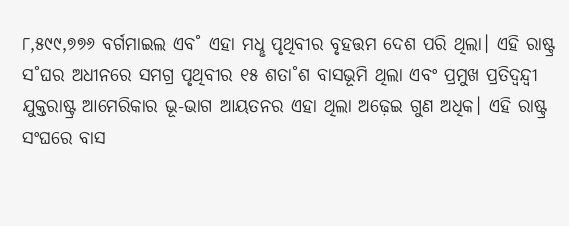୮,୫୯୯,୭୭୬ ବର୍ଗମାଇଲ ଏବ˚ ଏହା ମଧୢ ପୃଥିବୀର ବୃହତ୍ତମ ଦେଶ ପରି ଥିଲା। ଏହି ରାଷ୍ଟ୍ର ସ˚ଘର ଅଧୀନରେ ସମଗ୍ର ପୃଥିବୀର ୧୫ ଶତା˚ଶ ବାସଭୂମି ଥିଲା ଏବଂ ପ୍ରମୁଖ ପ୍ରତିଦ୍ବନ୍ଦ୍ବୀ ଯୁକ୍ତରାଷ୍ଟ୍ର ଆମେରିକାର ଭୂ-ଭାଗ ଆୟତନର ଏହା ଥିଲା ଅଢ଼େଇ ଗୁଣ ଅଧିକ। ଏହି ରାଷ୍ଟ୍ର ସଂଘରେ ବାସ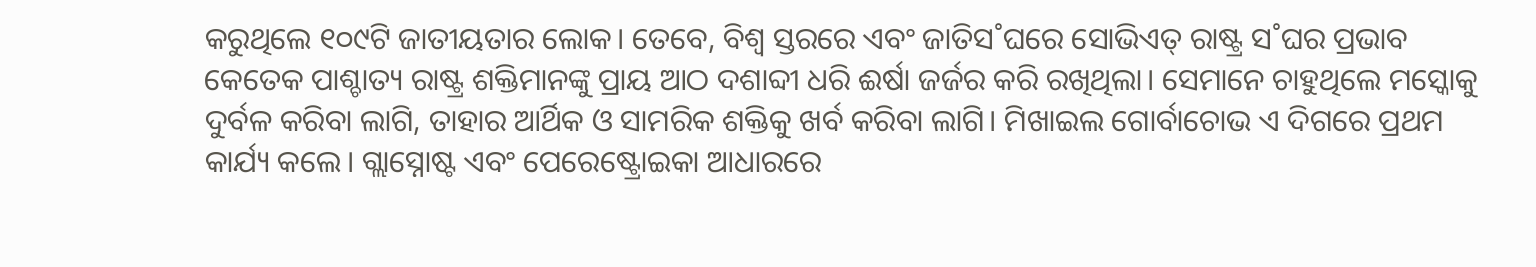କରୁଥିଲେ ୧୦୯ଟି ଜାତୀୟତାର ଲୋକ। ତେବେ, ବିଶ୍ବ ସ୍ତରରେ ଏବଂ ଜାତିସ˚ଘରେ ସୋଭିଏତ୍ ରାଷ୍ଟ୍ର ସ˚ଘର ପ୍ରଭାବ କେତେକ ପାଶ୍ଚାତ୍ୟ ରାଷ୍ଟ୍ର ଶକ୍ତିମାନଙ୍କୁ ପ୍ରାୟ ଆଠ ଦଶାବ୍ଦୀ ଧରି ଈର୍ଷା ଜର୍ଜର କରି ରଖିଥିଲା। ସେମାନେ ଚାହୁଥିଲେ ମସ୍କୋକୁ ଦୁର୍ବଳ କରିବା ଲାଗି, ତାହାର ଆର୍ଥିକ ଓ ସାମରିକ ଶକ୍ତିକୁ ଖର୍ବ କରିବା ଲାଗି। ମିଖାଇଲ ଗୋର୍ବାଚୋଭ ଏ ଦିଗରେ ପ୍ରଥମ କାର୍ଯ୍ୟ କଲେ। ଗ୍ଲାସ୍ନୋଷ୍ଟ ଏବଂ ପେରେଷ୍ଟ୍ରୋଇକା ଆଧାରରେ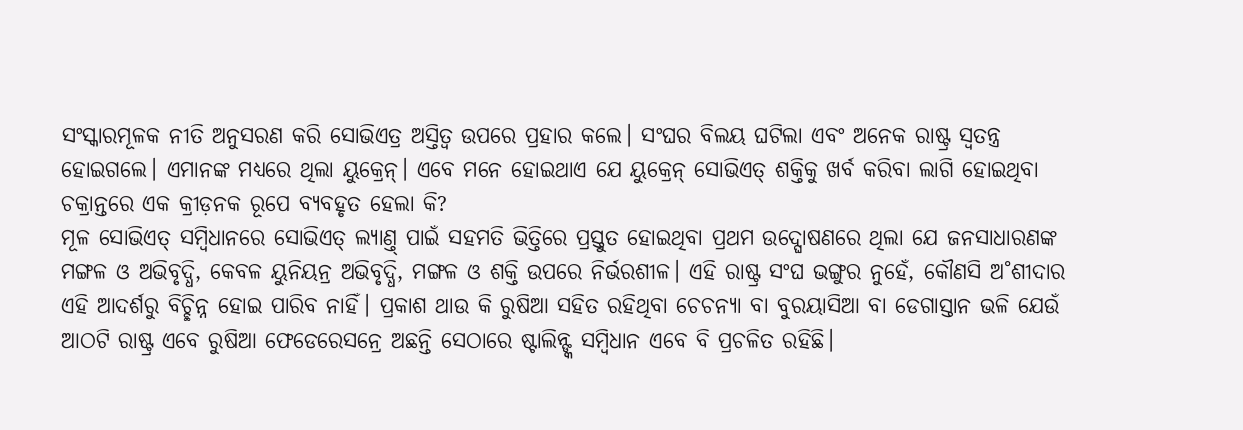ସଂସ୍କାରମୂଳକ ନୀତି ଅନୁସରଣ କରି ସୋଭିଏତ୍ର ଅସ୍ତିତ୍ବ ଉପରେ ପ୍ରହାର କଲେ। ସଂଘର ବିଲୟ ଘଟିଲା ଏବଂ ଅନେକ ରାଷ୍ଟ୍ର ସ୍ବତନ୍ତ୍ର ହୋଇଗଲେ। ଏମାନଙ୍କ ମଧ୍ୟରେ ଥିଲା ୟୁକ୍ରେନ୍। ଏବେ ମନେ ହୋଇଥାଏ ଯେ ୟୁକ୍ରେନ୍ ସୋଭିଏତ୍ ଶକ୍ତିକୁ ଖର୍ବ କରିବା ଲାଗି ହୋଇଥିବା ଚକ୍ରାନ୍ତରେ ଏକ କ୍ରୀଡ଼ନକ ରୂପେ ବ୍ୟବହୃତ ହେଲା କି?
ମୂଳ ସୋଭିଏତ୍ ସମ୍ବିଧାନରେ ସୋଭିଏତ୍ ଲ୍ୟାଣ୍ତ୍ ପାଇଁ ସହମତି ଭିତ୍ତିରେ ପ୍ରସ୍ତୁତ ହୋଇଥିବା ପ୍ରଥମ ଉଦ୍ଘୋଷଣରେ ଥିଲା ଯେ ଜନସାଧାରଣଙ୍କ ମଙ୍ଗଳ ଓ ଅଭିବୃଦ୍ଧି, କେବଳ ୟୁନିୟନ୍ର ଅଭିବୃଦ୍ଧି, ମଙ୍ଗଳ ଓ ଶକ୍ତି ଉପରେ ନିର୍ଭରଶୀଳ। ଏହି ରାଷ୍ଟ୍ର ସଂଘ ଭଙ୍ଗୁର ନୁହେଁ, କୌଣସି ଅ˚ଶୀଦାର ଏହି ଆଦର୍ଶରୁ ବିଚ୍ଛିନ୍ନ ହୋଇ ପାରିବ ନାହିଁ। ପ୍ରକାଶ ଥାଉ କି ରୁଷିଆ ସହିତ ରହିଥିବା ଚେଚନ୍ୟା ବା ବୁରୟାସିଆ ବା ଡେଗାସ୍ତାନ ଭଳି ଯେଉଁ ଆଠଟି ରାଷ୍ଟ୍ର ଏବେ ରୁଷିଆ ଫେଡେରେସନ୍ରେ ଅଛନ୍ତି ସେଠାରେ ଷ୍ଟାଲିନ୍ଙ୍କ ସମ୍ବିଧାନ ଏବେ ବି ପ୍ରଚଳିତ ରହିଛି।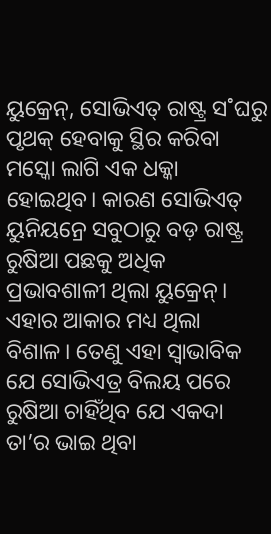ୟୁକ୍ରେନ୍, ସୋଭିଏତ୍ ରାଷ୍ଟ୍ର ସ˚ଘରୁ ପୃଥକ୍ ହେବାକୁ ସ୍ଥିର କରିବା ମସ୍କୋ ଲାଗି ଏକ ଧକ୍କା ହୋଇଥିବ। କାରଣ ସୋଭିଏତ୍ ୟୁନିୟନ୍ରେ ସବୁଠାରୁ ବଡ଼ ରାଷ୍ଟ୍ର ରୁଷିଆ ପଛକୁ ଅଧିକ ପ୍ରଭାବଶାଳୀ ଥିଲା ୟୁକ୍ରେନ୍। ଏହାର ଆକାର ମଧ୍ୟ ଥିଲା ବିଶାଳ। ତେଣୁ ଏହା ସ୍ବାଭାବିକ ଯେ ସୋଭିଏତ୍ର ବିଲୟ ପରେ ରୁଷିଆ ଚାହିଁଥିବ ଯେ ଏକଦା ତା’ର ଭାଇ ଥିବା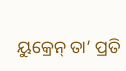ୟୁକ୍ରେନ୍ ତା’ ପ୍ରତି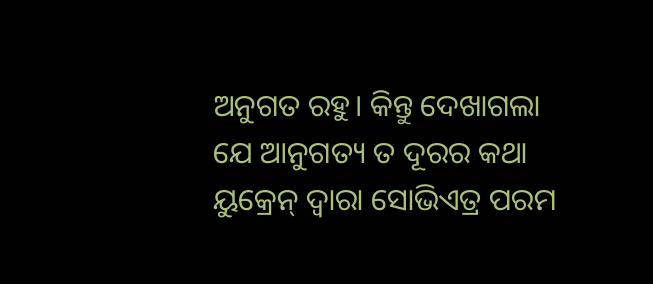ଅନୁଗତ ରହୁ। କିନ୍ତୁ ଦେଖାଗଲା ଯେ ଆନୁଗତ୍ୟ ତ ଦୂରର କଥା ୟୁକ୍ରେନ୍ ଦ୍ବାରା ସୋଭିଏତ୍ର ପରମ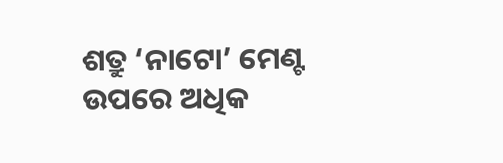ଶତ୍ରୁ ‘ନାଟୋ’ ମେଣ୍ଟ ଉପରେ ଅଧିକ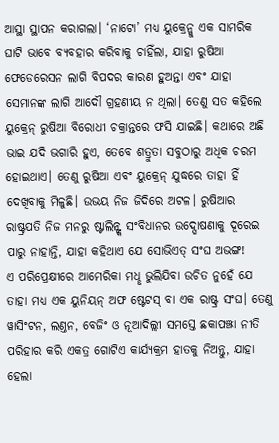ଆସ୍ଥା ସ୍ଥାପନ କରାଗଲା। ‘ନାଟୋ’ ମଧ୍ୟ ୟୁକ୍ରେନ୍କୁ ଏକ ସାମରିକ ଘାଟି ଭାବେ ବ୍ୟବହାର କରିବାକୁ ଚାହିଁଲା, ଯାହା ରୁଷିଆ ଫେଡେରେସନ ଲାଗି ବିପଦର କାରଣ ହୁଅନ୍ତା ଏବଂ ଯାହା ସେମାନଙ୍କ ଲାଗି ଆଦୌ ଗ୍ରହଣୀୟ ନ ଥିଲା। ତେଣୁ ସତ କହିଲେ ୟୁକ୍ରେନ୍ ରୁଷିଆ ବିରୋଧୀ ଚକ୍ରାନ୍ତରେ ଫସି ଯାଇଛି। କଥାରେ ଅଛି ଭାଇ ଯଦି ଭଗାରି ହୁଏ, ତେବେ ଶତ୍ରୁତା ସବୁଠାରୁ ଅଧିକ ଚରମ ହୋଇଥାଏ। ତେଣୁ ରୁଷିଆ ଏବଂ ୟୁକ୍ରେନ୍ ଯୁଦ୍ଧରେ ତାହା ହିଁ ଦେଖିବାକୁ ମିଳୁଛି। ଉଭୟ ନିଜ ଜିଦିରେ ଅଟଳ। ରୁଷିଆର ରାଷ୍ଟ୍ରପତି ନିଜ ମନରୁ ଷ୍ଟାଲିନ୍ଙ୍କ ସଂବିଧାନର ଉଦ୍ଘୋଷଣାକୁ ଦୂରେଇ ପାରୁ ନାହାନ୍ତି, ଯାହା କହିଥାଏ ଯେ ସୋଭିଏତ୍ ସଂଘ ଅଭଙ୍ଗ!
ଏ ପରିପ୍ରେକ୍ଷୀରେ ଆମେରିକା ମଧୢ ଭୁଲିଯିବା ଉଚିତ ନୁହେଁ ଯେ ତାହା ମଧ୍ୟ ଏକ ୟୁନିୟନ୍ ଅଫ ଷ୍ଟେଟସ୍ ବା ଏକ ରାଷ୍ଟ୍ର ସଂଘ। ତେଣୁ ୱାସିଂଟନ, ଲଣ୍ତନ, ବେଜିଂ ଓ ନୂଆଦିଲ୍ଲୀ ସମସ୍ତେ ଛକାପଞ୍ଝା ନୀତି ପରିହାର କରି ଏକତ୍ର ଗୋଟିଏ କାର୍ଯ୍ୟକ୍ରମ ହାତକୁ ନିଅନ୍ତୁ, ଯାହା ହେଲା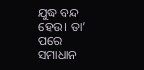ଯୁଦ୍ଧ ବନ୍ଦ ହେଉ। ତା’ ପରେ ସମାଧାନ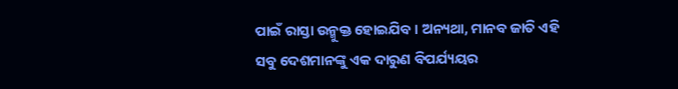ପାଇଁ ରାସ୍ତା ଉନ୍ମୁକ୍ତ ହୋଇଯିବ। ଅନ୍ୟଥା, ମାନବ ଜାତି ଏହି ସବୁ ଦେଶମାନଙ୍କୁ ଏକ ଦାରୁଣ ବିପର୍ଯ୍ୟୟର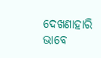ଦେଖଣାହାରି ଭାବେ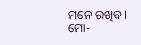ମନେ ରଖିବ।
ମୋ-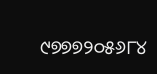୯୭୭୭୨୦୫୬୮୪